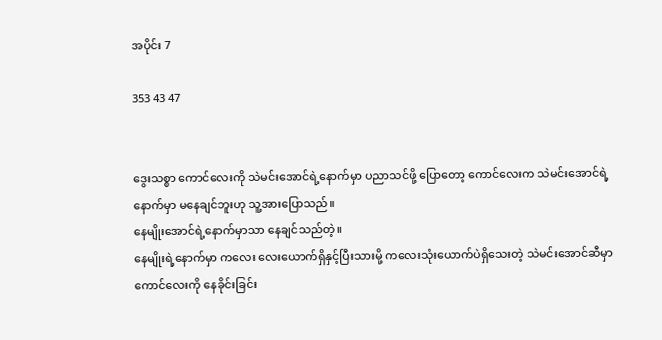အပိုင်း 7

353 43 47


ဒွေးသစ္စာ ကောင်လေးကို သဲမင်းအောင်ရဲ့နောက်မှာ ပညာသင်ဖို့ ပြောတော့ ကောင်လေးက သဲမင်းအောင်ရဲ့နောက်မှာ မနေချင်ဘူးဟု သူ့အားပြောသည်။
နေမျိုးအောင်ရဲ့နောက်မှာသာ နေချင်သည်တဲ့။
နေမျိုးရဲ့နောက်မှာ ကလေး လေးယောက်ရှိနှင့်ပြီးသားမို့ ကလေးသုံးယောက်ပဲရှိသေးတဲ့ သဲမင်းအောင်ဆီမှာ ကောင်လေးကို နေခိုင်းခြင်း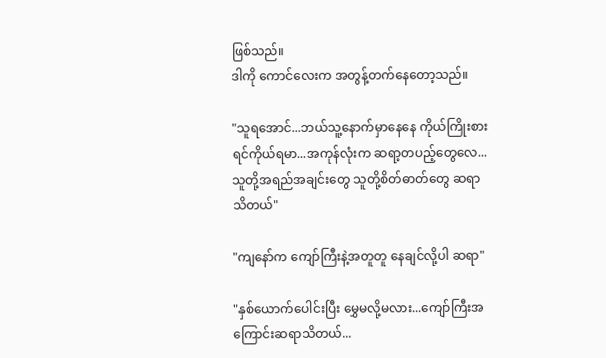ဖြစ်သည်။
ဒါကို ကောင်လေးက အတွန့်တက်နေတော့သည်။

"သူရအောင်...ဘယ်သူ့နောက်မှာနေနေ ကိုယ်ကြိုးစားရင်ကိုယ်ရမာ...အကုန်လုံးက ဆရာ့တပည့်တွေလေ...သူတို့အရည်အချင်းတွေ သူတို့စိတ်ဓာတ်တွေ ဆရာသိတယ်"

"ကျနော်က ကျော်ကြီးနဲ့အတူတူ နေချင်လို့ပါ ဆရာ"

"နှစ်ယောက်ပေါင်းပြီး မွှေမလို့မလား...ကျော်ကြီးအကြောင်းဆရာသိတယ်...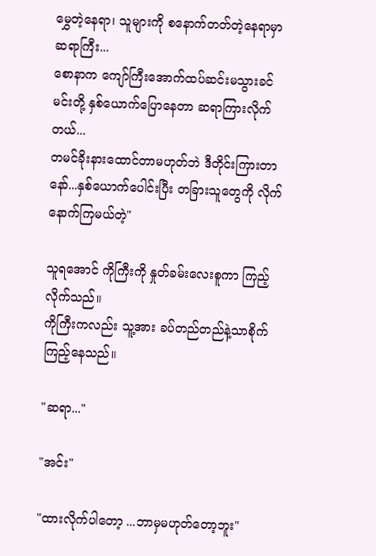မွှေတဲ့နေရာ၊ သူများကို စနောက်တတ်တဲ့နေရာမှာ ဆရာကြီး...
စောနာက ကျော်ကြီးအောက်ထပ်ဆင်းမသွားခင် မင်းတို့ နှစ်ယောက်ပြောနေတာ ဆရာကြားလိုက်တယ်...
တမင်ခိုးနားထောင်တာမဟုတ်ဘဲ ဒီတိုင်းကြားတာနော်...နှစ်ယောက်ပေါင်းပြီး တခြားသူတွေကို လိုက်နောက်ကြမယ်တဲ့"

သူရအောင် ကိုကြီးကို နှုတ်ခမ်းလေးစူကာ ကြည့်လိုက်သည်။
ကိုကြီးကလည်း သူ့အား ခပ်တည်တည်နဲ့သာ‌စိုက်ကြည့်နေသည်။

"ဆရာ..."

"အင်း"

"ထားလိုက်ပါတော့ ...ဘာမှမဟုတ်တော့ဘူး"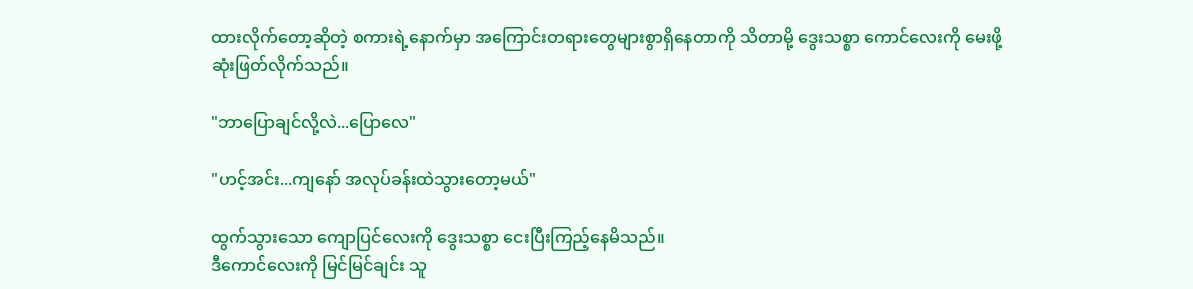ထားလိုက်တော့ဆိုတဲ့ စကားရဲ့နောက်မှာ အကြောင်းတရားတွေများစွာရှိနေတာကို သိတာမို့ ဒွေးသစ္စာ ကောင်လေးကို မေးဖို့ ဆုံးဖြတ်လိုက်သည်။

"ဘာပြောချင်လို့လဲ...ပြောလေ"

"ဟင့်အင်း...ကျနော် အလုပ်ခန်းထဲသွားတော့မယ်"

ထွက်သွားသော ကျောပြင်လေးကို ဒွေးသစ္စာ ငေးပြီးကြည့်နေမိသည်။
ဒီကောင်လေးကို မြင်မြင်ချင်း သူ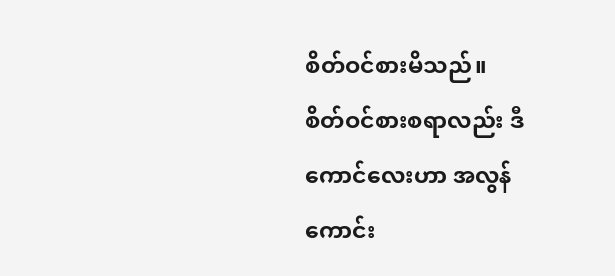စိတ်ဝင်စားမိသည်။
စိတ်ဝင်စားစရာလည်း ဒီကောင်လေးဟာ အလွန်ကောင်း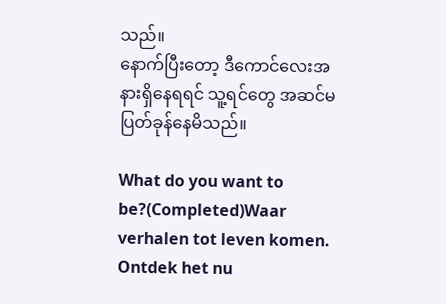သည်။
နောက်ပြီးတော့ ဒီကောင်လေးအနားရှိနေရရင် သူ့ရင်တွေ အဆင်မပြတ်ခုန်နေမိသည်။

What do you want to be?(Completed)Waar verhalen tot leven komen. Ontdek het nu